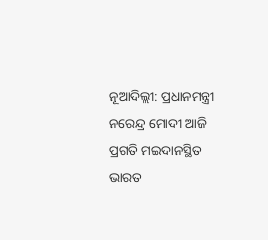ନୂଆଦିଲ୍ଲୀ: ପ୍ରଧାନମନ୍ତ୍ରୀ ନରେନ୍ଦ୍ର ମୋଦୀ ଆଜି ପ୍ରଗତି ମଇଦାନସ୍ଥିତ ଭାରତ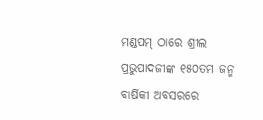ମଣ୍ଡପମ୍ ଠାରେ ଶ୍ରୀଲ ପ୍ରଭୁପାଦଜୀଙ୍କ ୧୫୦ତମ ଜନ୍ମ ବାର୍ଷିକୀ ଅବସରରେ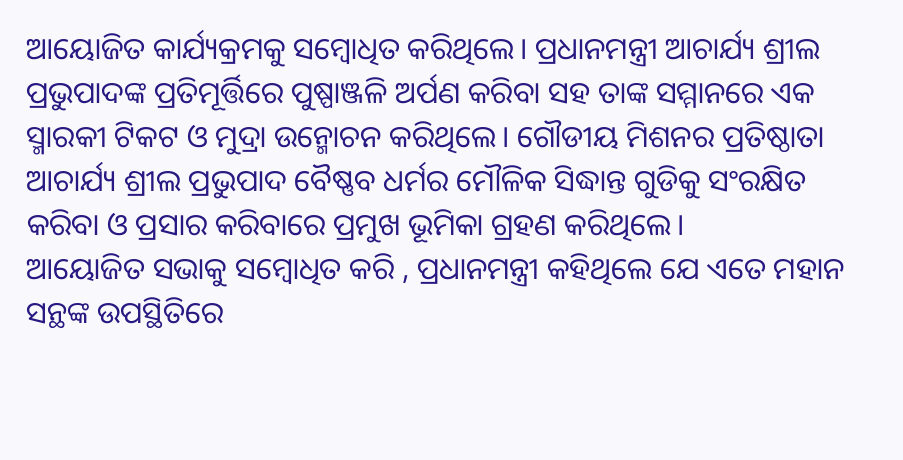ଆୟୋଜିତ କାର୍ଯ୍ୟକ୍ରମକୁ ସମ୍ବୋଧିତ କରିଥିଲେ। ପ୍ରଧାନମନ୍ତ୍ରୀ ଆଚାର୍ଯ୍ୟ ଶ୍ରୀଲ ପ୍ରଭୁପାଦଙ୍କ ପ୍ରତିମୂର୍ତ୍ତିରେ ପୁଷ୍ପାଞ୍ଜଳି ଅର୍ପଣ କରିବା ସହ ତାଙ୍କ ସମ୍ମାନରେ ଏକ ସ୍ମାରକୀ ଟିକଟ ଓ ମୁଦ୍ରା ଉନ୍ମୋଚନ କରିଥିଲେ। ଗୌଡୀୟ ମିଶନର ପ୍ରତିଷ୍ଠାତା ଆଚାର୍ଯ୍ୟ ଶ୍ରୀଲ ପ୍ରଭୁପାଦ ବୈଷ୍ଣବ ଧର୍ମର ମୌଳିକ ସିଦ୍ଧାନ୍ତ ଗୁଡିକୁ ସଂରକ୍ଷିତ କରିବା ଓ ପ୍ରସାର କରିବାରେ ପ୍ରମୁଖ ଭୂମିକା ଗ୍ରହଣ କରିଥିଲେ।
ଆୟୋଜିତ ସଭାକୁ ସମ୍ବୋଧିତ କରି , ପ୍ରଧାନମନ୍ତ୍ରୀ କହିଥିଲେ ଯେ ଏତେ ମହାନ ସନ୍ଥଙ୍କ ଉପସ୍ଥିତିରେ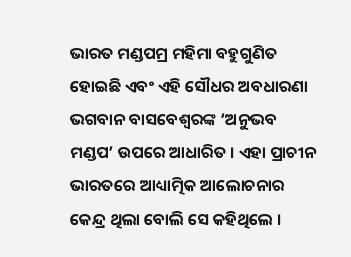ଭାରତ ମଣ୍ଡପମ୍ର ମହିମା ବହୁଗୁଣିତ ହୋଇଛି ଏବଂ ଏହି ସୌଧର ଅବଧାରଣା ଭଗବାନ ବାସବେଶ୍ୱରଙ୍କ ‘ଅନୁଭବ ମଣ୍ଡପ’ ଉପରେ ଆଧାରିତ । ଏହା ପ୍ରାଚୀନ ଭାରତରେ ଆଧ୍ୟାତ୍ମିକ ଆଲୋଚନାର କେନ୍ଦ୍ର ଥିଲା ବୋଲି ସେ କହିଥିଲେ ।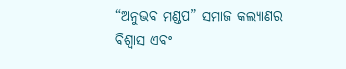“ଅନୁଭବ ମଣ୍ଡପ” ସମାଜ କଲ୍ୟାଣର ବିଶ୍ୱାସ ଏବଂ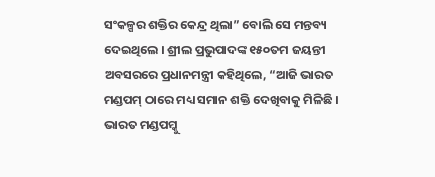ସଂକଳ୍ପର ଶକ୍ତିର କେନ୍ଦ୍ର ଥିଲା” ବୋଲି ସେ ମନ୍ତବ୍ୟ ଦେଇଥିଲେ । ଶ୍ରୀଲ ପ୍ରଭୁପାଦଙ୍କ ୧୫୦ତମ ଜୟନ୍ତୀ ଅବସରରେ ପ୍ରଧାନମନ୍ତ୍ରୀ କହିଥିଲେ, “ଆଜି ଭାରତ ମଣ୍ଡପମ୍ ଠାରେ ମଧ୍ୟ ସମାନ ଶକ୍ତି ଦେଖିବାକୁ ମିଳିଛି ।
ଭାରତ ମଣ୍ଡପମ୍କୁ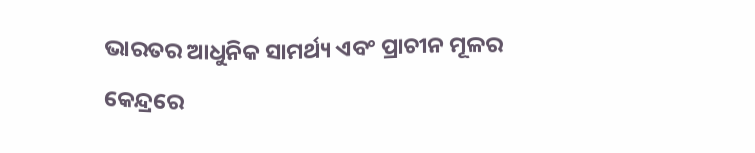ଭାରତର ଆଧୁନିକ ସାମର୍ଥ୍ୟ ଏବଂ ପ୍ରାଚୀନ ମୂଳର କେନ୍ଦ୍ରରେ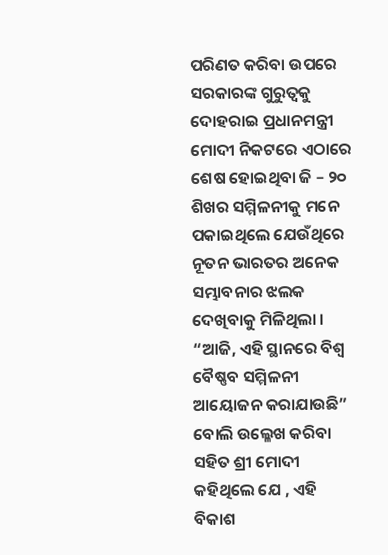ପରିଣତ କରିବା ଉପରେ ସରକାରଙ୍କ ଗୁରୁତ୍ୱକୁ ଦୋହରାଇ ପ୍ରଧାନମନ୍ତ୍ରୀ ମୋଦୀ ନିକଟରେ ଏଠାରେ ଶେଷ ହୋଇଥିବା ଜି – ୨୦ ଶିଖର ସମ୍ମିଳନୀକୁ ମନେ ପକାଇଥିଲେ ଯେଉଁଥିରେ ନୂତନ ଭାରତର ଅନେକ ସମ୍ଭାବନାର ଝଲକ ଦେଖିବାକୁ ମିଳିଥିଲା । “ଆଜି, ଏହି ସ୍ଥାନରେ ବିଶ୍ୱ ବୈଷ୍ଣବ ସମ୍ମିଳନୀ ଆୟୋଜନ କରାଯାଉଛି” ବୋଲି ଉଲ୍ଳେଖ କରିବା ସହିତ ଶ୍ରୀ ମୋଦୀ କହିଥିଲେ ଯେ , ଏହି ବିକାଶ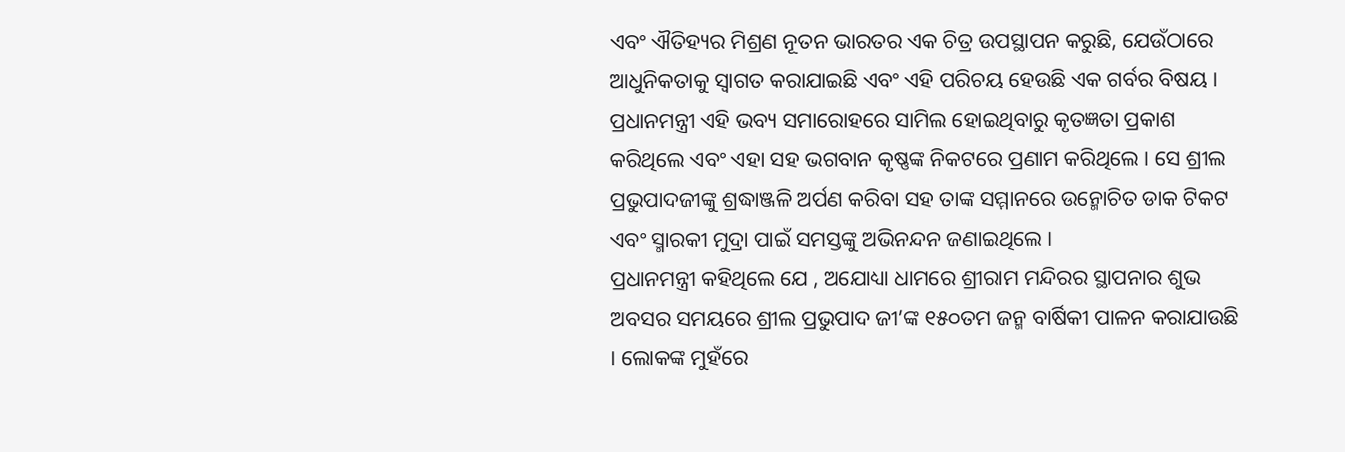ଏବଂ ଐତିହ୍ୟର ମିଶ୍ରଣ ନୂତନ ଭାରତର ଏକ ଚିତ୍ର ଉପସ୍ଥାପନ କରୁଛି, ଯେଉଁଠାରେ ଆଧୁନିକତାକୁ ସ୍ୱାଗତ କରାଯାଇଛି ଏବଂ ଏହି ପରିଚୟ ହେଉଛି ଏକ ଗର୍ବର ବିଷୟ । ପ୍ରଧାନମନ୍ତ୍ରୀ ଏହି ଭବ୍ୟ ସମାରୋହରେ ସାମିଲ ହୋଇଥିବାରୁ କୃତଜ୍ଞତା ପ୍ରକାଶ କରିଥିଲେ ଏବଂ ଏହା ସହ ଭଗବାନ କୃଷ୍ଣଙ୍କ ନିକଟରେ ପ୍ରଣାମ କରିଥିଲେ । ସେ ଶ୍ରୀଲ ପ୍ରଭୁପାଦଜୀଙ୍କୁ ଶ୍ରଦ୍ଧାଞ୍ଜଳି ଅର୍ପଣ କରିବା ସହ ତାଙ୍କ ସମ୍ମାନରେ ଉନ୍ମୋଚିତ ଡାକ ଟିକଟ ଏବଂ ସ୍ମାରକୀ ମୁଦ୍ରା ପାଇଁ ସମସ୍ତଙ୍କୁ ଅଭିନନ୍ଦନ ଜଣାଇଥିଲେ ।
ପ୍ରଧାନମନ୍ତ୍ରୀ କହିଥିଲେ ଯେ , ଅଯୋଧ୍ୟା ଧାମରେ ଶ୍ରୀରାମ ମନ୍ଦିରର ସ୍ଥାପନାର ଶୁଭ ଅବସର ସମୟରେ ଶ୍ରୀଲ ପ୍ରଭୁପାଦ ଜୀ’ଙ୍କ ୧୫୦ତମ ଜନ୍ମ ବାର୍ଷିକୀ ପାଳନ କରାଯାଉଛି । ଲୋକଙ୍କ ମୁହଁରେ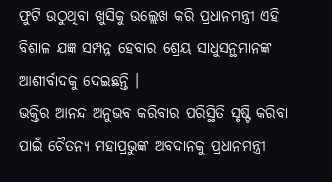ଫୁଟି ଉଠୁଥିବା ଖୁସିକୁ ଉଲ୍ଲେଖ କରି ପ୍ରଧାନମନ୍ତ୍ରୀ ଏହି ବିଶାଳ ଯଜ୍ଞ ସମ୍ପନ୍ନ ହେବାର ଶ୍ରେୟ ସାଧୁସନ୍ଥମାନଙ୍କ ଆଶୀର୍ବାଦକୁ ଦେଇଛନ୍ତି ।
ଭକ୍ତିର ଆନନ୍ଦ ଅନୁଭବ କରିବାର ପରିସ୍ଥିତି ସୃଷ୍ଟି କରିବା ପାଇଁ ଚୈତନ୍ୟ ମହାପ୍ରଭୁଙ୍କ ଅବଦାନକୁ ପ୍ରଧାନମନ୍ତ୍ରୀ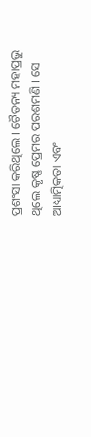ପ୍ରଶଂସା କରିଥିଲେ । ଚୈତନ୍ୟ ମହାପ୍ରଭୁ ଥିଲେ କୃଷ୍ଣ ପ୍ରେମର ପରଶମଣି । ସେ ଆଧ୍ୟାତ୍ମିକତା ଏବଂ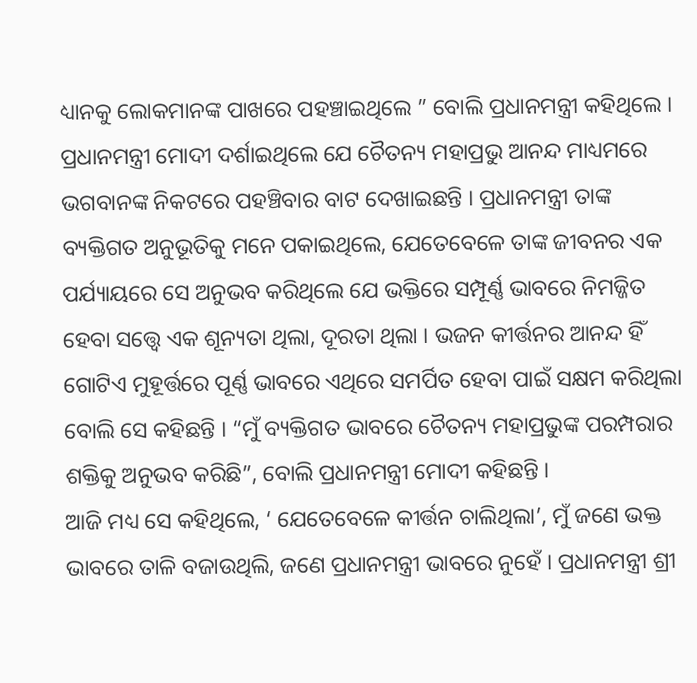ଧ୍ୟାନକୁ ଲୋକମାନଙ୍କ ପାଖରେ ପହଞ୍ଚାଇଥିଲେ ” ବୋଲି ପ୍ରଧାନମନ୍ତ୍ରୀ କହିଥିଲେ । ପ୍ରଧାନମନ୍ତ୍ରୀ ମୋଦୀ ଦର୍ଶାଇଥିଲେ ଯେ ଚୈତନ୍ୟ ମହାପ୍ରଭୁ ଆନନ୍ଦ ମାଧ୍ୟମରେ ଭଗବାନଙ୍କ ନିକଟରେ ପହଞ୍ଚିବାର ବାଟ ଦେଖାଇଛନ୍ତି । ପ୍ରଧାନମନ୍ତ୍ରୀ ତାଙ୍କ ବ୍ୟକ୍ତିଗତ ଅନୁଭୂତିକୁ ମନେ ପକାଇଥିଲେ, ଯେତେବେଳେ ତାଙ୍କ ଜୀବନର ଏକ ପର୍ଯ୍ୟାୟରେ ସେ ଅନୁଭବ କରିଥିଲେ ଯେ ଭକ୍ତିରେ ସମ୍ପୂର୍ଣ୍ଣ ଭାବରେ ନିମଜ୍ଜିତ ହେବା ସତ୍ତ୍ୱେ ଏକ ଶୂନ୍ୟତା ଥିଲା, ଦୂରତା ଥିଲା । ଭଜନ କୀର୍ତ୍ତନର ଆନନ୍ଦ ହିଁ ଗୋଟିଏ ମୁହୂର୍ତ୍ତରେ ପୂର୍ଣ୍ଣ ଭାବରେ ଏଥିରେ ସମର୍ପିତ ହେବା ପାଇଁ ସକ୍ଷମ କରିଥିଲା ବୋଲି ସେ କହିଛନ୍ତି । “ମୁଁ ବ୍ୟକ୍ତିଗତ ଭାବରେ ଚୈତନ୍ୟ ମହାପ୍ରଭୁଙ୍କ ପରମ୍ପରାର ଶକ୍ତିକୁ ଅନୁଭବ କରିଛି”, ବୋଲି ପ୍ରଧାନମନ୍ତ୍ରୀ ମୋଦୀ କହିଛନ୍ତି ।
ଆଜି ମଧ୍ୟ ସେ କହିଥିଲେ, ‘ ଯେତେବେଳେ କୀର୍ତ୍ତନ ଚାଲିଥିଲା’, ମୁଁ ଜଣେ ଭକ୍ତ ଭାବରେ ତାଳି ବଜାଉଥିଲି, ଜଣେ ପ୍ରଧାନମନ୍ତ୍ରୀ ଭାବରେ ନୁହେଁ । ପ୍ରଧାନମନ୍ତ୍ରୀ ଶ୍ରୀ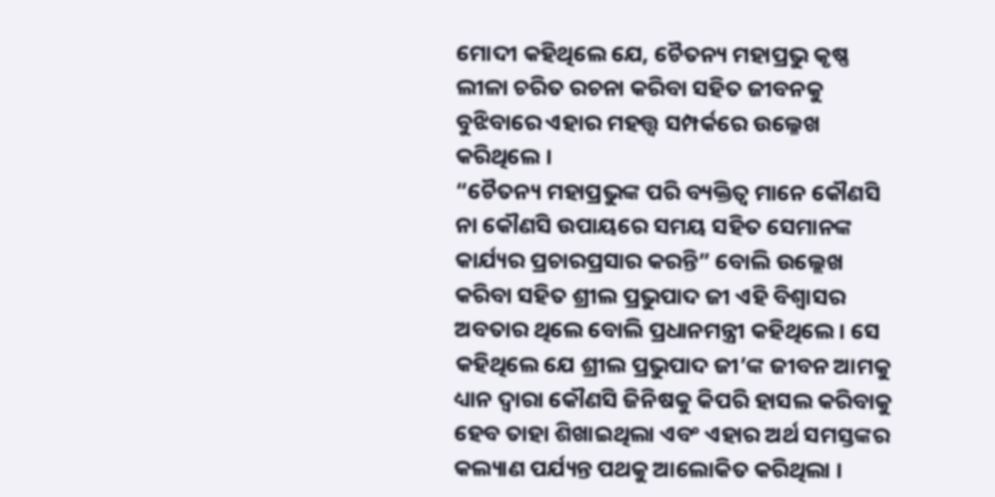ମୋଦୀ କହିଥିଲେ ଯେ, ଚୈତନ୍ୟ ମହାପ୍ରଭୁ କୃଷ୍ଣ ଲୀଳା ଚରିତ ରଚନା କରିବା ସହିତ ଜୀବନକୁ ବୁଝିବାରେ ଏହାର ମହତ୍ତ୍ୱ ସମ୍ପର୍କରେ ଉଲ୍ଳେଖ କରିଥିଲେ ।
“ଚୈତନ୍ୟ ମହାପ୍ରଭୁଙ୍କ ପରି ବ୍ୟକ୍ତିତ୍ୱ ମାନେ କୌଣସି ନା କୌଣସି ଉପାୟରେ ସମୟ ସହିତ ସେମାନଙ୍କ କାର୍ଯ୍ୟର ପ୍ରଚାରପ୍ରସାର କରନ୍ତି” ବୋଲି ଉଲ୍ଲେଖ କରିବା ସହିତ ଶ୍ରୀଲ ପ୍ରଭୁପାଦ ଜୀ ଏହି ବିଶ୍ୱାସର ଅବତାର ଥିଲେ ବୋଲି ପ୍ରଧାନମନ୍ତ୍ରୀ କହିଥିଲେ । ସେ କହିଥିଲେ ଯେ ଶ୍ରୀଲ ପ୍ରଭୁପାଦ ଜୀ’ଙ୍କ ଜୀବନ ଆମକୁ ଧ୍ୟାନ ଦ୍ୱାରା କୌଣସି ଜିନିଷକୁ କିପରି ହାସଲ କରିବାକୁ ହେବ ତାହା ଶିଖାଇଥିଲା ଏବଂ ଏହାର ଅର୍ଥ ସମସ୍ତଙ୍କର କଲ୍ୟାଣ ପର୍ଯ୍ୟନ୍ତ ପଥକୁ ଆଲୋକିତ କରିଥିଲା ।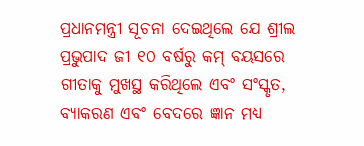ପ୍ରଧାନମନ୍ତ୍ରୀ ସୂଚନା ଦେଇଥିଲେ ଯେ ଶ୍ରୀଲ ପ୍ରଭୁପାଦ ଜୀ ୧୦ ବର୍ଷରୁ କମ୍ ବୟସରେ ଗୀତାକୁ ମୁଖସ୍ଥ କରିଥିଲେ ଏବଂ ସଂସ୍କୃତ, ବ୍ୟାକରଣ ଏବଂ ବେଦରେ ଜ୍ଞାନ ମଧ୍ୟ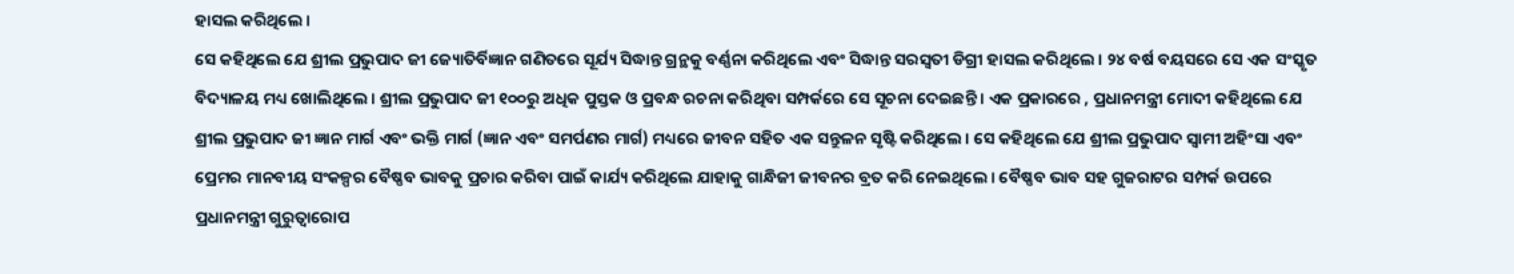ହାସଲ କରିଥିଲେ ।
ସେ କହିଥିଲେ ଯେ ଶ୍ରୀଲ ପ୍ରଭୁପାଦ ଜୀ ଜ୍ୟୋତିର୍ବିଜ୍ଞାନ ଗଣିତରେ ସୂର୍ଯ୍ୟ ସିଦ୍ଧାନ୍ତ ଗ୍ରନ୍ଥକୁ ବର୍ଣ୍ଣନା କରିଥିଲେ ଏବଂ ସିଦ୍ଧାନ୍ତ ସରସ୍ୱତୀ ଡିଗ୍ରୀ ହାସଲ କରିଥିଲେ । ୨୪ ବର୍ଷ ବୟସରେ ସେ ଏକ ସଂସ୍କୃତ ବିଦ୍ୟାଳୟ ମଧ୍ୟ ଖୋଲିଥିଲେ । ଶ୍ରୀଲ ପ୍ରଭୁପାଦ ଜୀ ୧୦୦ରୁ ଅଧିକ ପୁସ୍ତକ ଓ ପ୍ରବନ୍ଧ ରଚନା କରିଥିବା ସମ୍ପର୍କରେ ସେ ସୂଚନା ଦେଇଛନ୍ତି । ଏକ ପ୍ରକାରରେ , ପ୍ରଧାନମନ୍ତ୍ରୀ ମୋଦୀ କହିଥିଲେ ଯେ ଶ୍ରୀଲ ପ୍ରଭୁପାଦ ଜୀ ଜ୍ଞାନ ମାର୍ଗ ଏବଂ ଭକ୍ତି ମାର୍ଗ (ଜ୍ଞାନ ଏବଂ ସମର୍ପଣର ମାର୍ଗ) ମଧ୍ୟରେ ଜୀବନ ସହିତ ଏକ ସନ୍ତୁଳନ ସୃଷ୍ଟି କରିଥିଲେ । ସେ କହିଥିଲେ ଯେ ଶ୍ରୀଲ ପ୍ରଭୁପାଦ ସ୍ୱାମୀ ଅହିଂସା ଏବଂ ପ୍ରେମର ମାନବୀୟ ସଂକଳ୍ପର ବୈଷ୍ଣବ ଭାବକୁ ପ୍ରଚାର କରିବା ପାଇଁ କାର୍ଯ୍ୟ କରିଥିଲେ ଯାହାକୁ ଗାନ୍ଧିଜୀ ଜୀବନର ବ୍ରତ କରି ନେଇଥିଲେ । ବୈଷ୍ଣବ ଭାବ ସହ ଗୁଜରାଟର ସମ୍ପର୍କ ଉପରେ ପ୍ରଧାନମନ୍ତ୍ରୀ ଗୁରୁତ୍ୱାରୋପ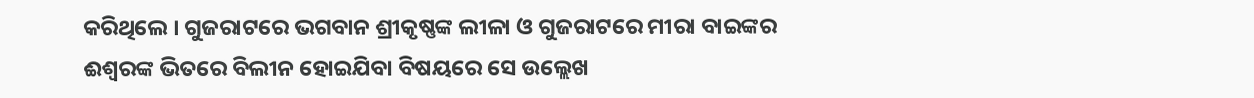କରିଥିଲେ । ଗୁଜରାଟରେ ଭଗବାନ ଶ୍ରୀକୃଷ୍ଣଙ୍କ ଲୀଳା ଓ ଗୁଜରାଟରେ ମୀରା ବାଇଙ୍କର ଈଶ୍ୱରଙ୍କ ଭିତରେ ବିଲୀନ ହୋଇଯିବା ବିଷୟରେ ସେ ଉଲ୍ଲେଖ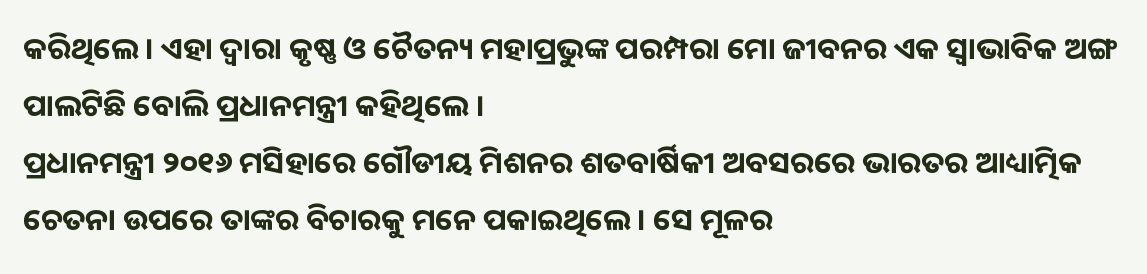କରିଥିଲେ । ଏହା ଦ୍ୱାରା କୃଷ୍ଣ ଓ ଚୈତନ୍ୟ ମହାପ୍ରଭୁଙ୍କ ପରମ୍ପରା ମୋ ଜୀବନର ଏକ ସ୍ୱାଭାବିକ ଅଙ୍ଗ ପାଲଟିଛି ବୋଲି ପ୍ରଧାନମନ୍ତ୍ରୀ କହିଥିଲେ ।
ପ୍ରଧାନମନ୍ତ୍ରୀ ୨୦୧୬ ମସିହାରେ ଗୌଡୀୟ ମିଶନର ଶତବାର୍ଷିକୀ ଅବସରରେ ଭାରତର ଆଧ୍ୟାତ୍ମିକ ଚେତନା ଉପରେ ତାଙ୍କର ବିଚାରକୁ ମନେ ପକାଇଥିଲେ । ସେ ମୂଳର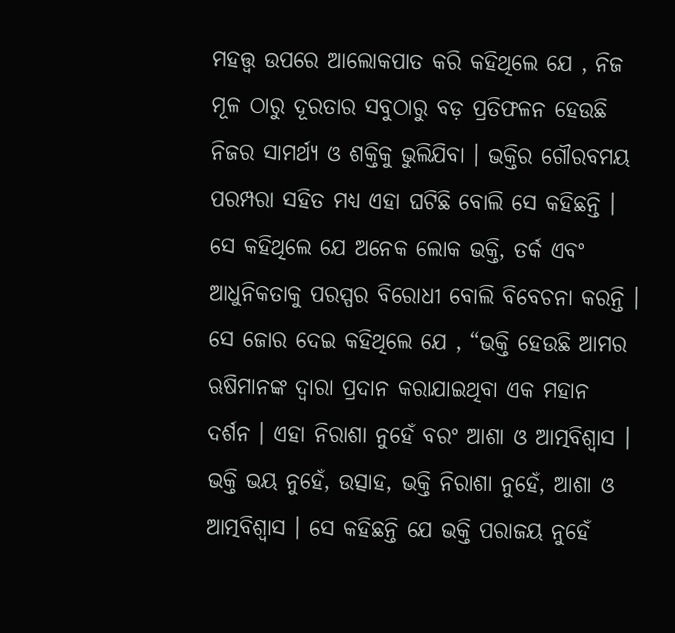ମହତ୍ତ୍ୱ ଉପରେ ଆଲୋକପାତ କରି କହିଥିଲେ ଯେ , ନିଜ ମୂଳ ଠାରୁ ଦୂରତାର ସବୁଠାରୁ ବଡ଼ ପ୍ରତିଫଳନ ହେଉଛି ନିଜର ସାମର୍ଥ୍ୟ ଓ ଶକ୍ତିକୁ ଭୁଲିଯିବା । ଭକ୍ତିର ଗୌରବମୟ ପରମ୍ପରା ସହିତ ମଧ୍ୟ ଏହା ଘଟିଛି ବୋଲି ସେ କହିଛନ୍ତି । ସେ କହିଥିଲେ ଯେ ଅନେକ ଲୋକ ଭକ୍ତି, ତର୍କ ଏବଂ ଆଧୁନିକତାକୁ ପରସ୍ପର ବିରୋଧୀ ବୋଲି ବିବେଚନା କରନ୍ତି । ସେ ଜୋର ଦେଇ କହିଥିଲେ ଯେ , “ଭକ୍ତି ହେଉଛି ଆମର ଋଷିମାନଙ୍କ ଦ୍ୱାରା ପ୍ରଦାନ କରାଯାଇଥିବା ଏକ ମହାନ ଦର୍ଶନ । ଏହା ନିରାଶା ନୁହେଁ ବରଂ ଆଶା ଓ ଆତ୍ମବିଶ୍ୱାସ । ଭକ୍ତି ଭୟ ନୁହେଁ, ଉତ୍ସାହ, ଭକ୍ତି ନିରାଶା ନୁହେଁ, ଆଶା ଓ ଆତ୍ମବିଶ୍ୱାସ । ସେ କହିଛନ୍ତି ଯେ ଭକ୍ତି ପରାଜୟ ନୁହେଁ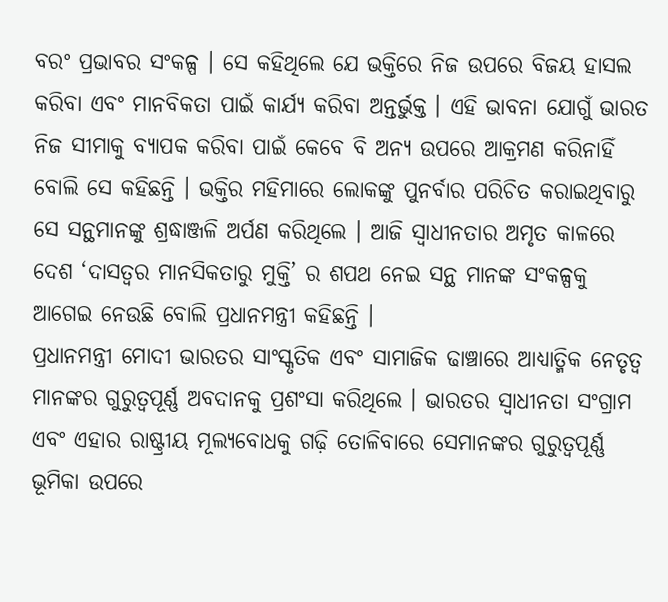ବରଂ ପ୍ରଭାବର ସଂକଳ୍ପ । ସେ କହିଥିଲେ ଯେ ଭକ୍ତିରେ ନିଜ ଉପରେ ବିଜୟ ହାସଲ କରିବା ଏବଂ ମାନବିକତା ପାଇଁ କାର୍ଯ୍ୟ କରିବା ଅନ୍ତର୍ଭୁକ୍ତ । ଏହି ଭାବନା ଯୋଗୁଁ ଭାରତ ନିଜ ସୀମାକୁ ବ୍ୟାପକ କରିବା ପାଇଁ କେବେ ବି ଅନ୍ୟ ଉପରେ ଆକ୍ରମଣ କରିନାହିଁ ବୋଲି ସେ କହିଛନ୍ତି । ଭକ୍ତିର ମହିମାରେ ଲୋକଙ୍କୁ ପୁନର୍ବାର ପରିଚିତ କରାଇଥିବାରୁ ସେ ସନ୍ଥମାନଙ୍କୁ ଶ୍ରଦ୍ଧାଞ୍ଜଳି ଅର୍ପଣ କରିଥିଲେ । ଆଜି ସ୍ୱାଧୀନତାର ଅମୃତ କାଳରେ ଦେଶ ‘ଦାସତ୍ୱର ମାନସିକତାରୁ ମୁକ୍ତି’ ର ଶପଥ ନେଇ ସନ୍ଥ ମାନଙ୍କ ସଂକଳ୍ପକୁ ଆଗେଇ ନେଉଛି ବୋଲି ପ୍ରଧାନମନ୍ତ୍ରୀ କହିଛନ୍ତି ।
ପ୍ରଧାନମନ୍ତ୍ରୀ ମୋଦୀ ଭାରତର ସାଂସ୍କୃତିକ ଏବଂ ସାମାଜିକ ଢାଞ୍ଚାରେ ଆଧ୍ୟାତ୍ମିକ ନେତୃତ୍ୱ ମାନଙ୍କର ଗୁରୁତ୍ୱପୂର୍ଣ୍ଣ ଅବଦାନକୁ ପ୍ରଶଂସା କରିଥିଲେ । ଭାରତର ସ୍ୱାଧୀନତା ସଂଗ୍ରାମ ଏବଂ ଏହାର ରାଷ୍ଟ୍ରୀୟ ମୂଲ୍ୟବୋଧକୁ ଗଢ଼ି ତୋଳିବାରେ ସେମାନଙ୍କର ଗୁରୁତ୍ୱପୂର୍ଣ୍ଣ ଭୂମିକା ଉପରେ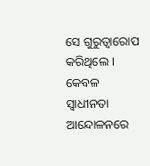ସେ ଗୁରୁତ୍ୱାରୋପ କରିଥିଲେ । କେବଳ ସ୍ୱାଧୀନତା ଆନ୍ଦୋଳନରେ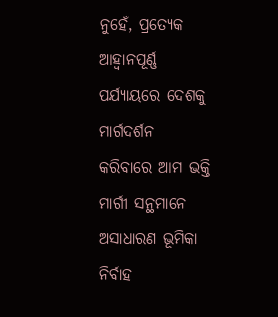ନୁହେଁ, ପ୍ରତ୍ୟେକ ଆହ୍ୱାନପୂର୍ଣ୍ଣ ପର୍ଯ୍ୟାୟରେ ଦେଶକୁ ମାର୍ଗଦର୍ଶନ କରିବାରେ ଆମ ଭକ୍ତି ମାର୍ଗୀ ସନ୍ଥମାନେ ଅସାଧାରଣ ଭୂମିକା ନିର୍ବାହ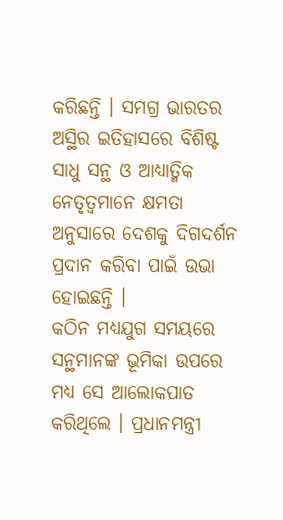କରିଛନ୍ତି । ସମଗ୍ର ଭାରତର ଅସ୍ଥିର ଇତିହାସରେ ବିଶିଷ୍ଟ ସାଧୁ ସନ୍ଥ ଓ ଆଧ୍ୟାତ୍ମିକ ନେତୃତ୍ୱମାନେ କ୍ଷମତା ଅନୁସାରେ ଦେଶକୁ ଦିଗଦର୍ଶନ ପ୍ରଦାନ କରିବା ପାଇଁ ଉଭା ହୋଇଛନ୍ତି ।
କଠିନ ମଧ୍ୟଯୁଗ ସମୟରେ ସନ୍ଥମାନଙ୍କ ଭୂମିକା ଉପରେ ମଧ୍ୟ ସେ ଆଲୋକପାତ କରିଥିଲେ । ପ୍ରଧାନମନ୍ତ୍ରୀ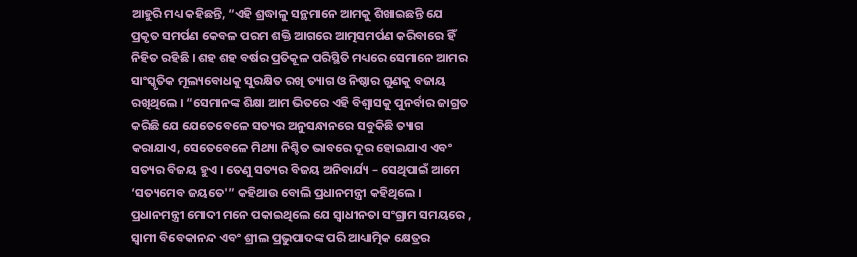ଆହୁରି ମଧ୍ୟ କହିଛନ୍ତି, “ଏହି ଶ୍ରଦ୍ଧାଳୁ ସନ୍ଥମାନେ ଆମକୁ ଶିଖାଇଛନ୍ତି ଯେ ପ୍ରକୃତ ସମର୍ପଣ କେବଳ ପରମ ଶକ୍ତି ଆଗରେ ଆତ୍ମସମର୍ପଣ କରିବାରେ ହିଁ ନିହିତ ରହିଛି । ଶହ ଶହ ବର୍ଷର ପ୍ରତିକୂଳ ପରିସ୍ଥିତି ମଧ୍ୟରେ ସେମାନେ ଆମର ସାଂସ୍କୃତିକ ମୂଲ୍ୟବୋଧକୁ ସୁରକ୍ଷିତ ରଖି ତ୍ୟାଗ ଓ ନିଷ୍ଠାର ଗୁଣକୁ ବଜାୟ ରଖିଥିଲେ । “ସେମାନଙ୍କ ଶିକ୍ଷା ଆମ ଭିତରେ ଏହି ବିଶ୍ୱାସକୁ ପୁନର୍ବାର ଜାଗ୍ରତ କରିଛି ଯେ ଯେତେବେଳେ ସତ୍ୟର ଅନୁସନ୍ଧାନରେ ସବୁକିଛି ତ୍ୟାଗ କରାଯାଏ, ସେତେବେଳେ ମିଥ୍ୟା ନିଶ୍ଚିତ ଭାବରେ ଦୂର ହୋଇଯାଏ ଏବଂ ସତ୍ୟର ବିଜୟ ହୁଏ । ତେଣୁ ସତ୍ୟର ବିଜୟ ଅନିବାର୍ଯ୍ୟ – ସେଥିପାଇଁ ଆମେ ‘ସତ୍ୟମେବ ଜୟତେ'” କହିଥାଉ ବୋଲି ପ୍ରଧାନମନ୍ତ୍ରୀ କହିଥିଲେ ।
ପ୍ରଧାନମନ୍ତ୍ରୀ ମୋଦୀ ମନେ ପକାଇଥିଲେ ଯେ ସ୍ୱାଧୀନତା ସଂଗ୍ରାମ ସମୟରେ , ସ୍ୱାମୀ ବିବେକାନନ୍ଦ ଏବଂ ଶ୍ରୀଲ ପ୍ରଭୁପାଦଙ୍କ ପରି ଆଧ୍ୟାତ୍ମିକ କ୍ଷେତ୍ରର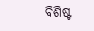ବିଶିଷ୍ଟ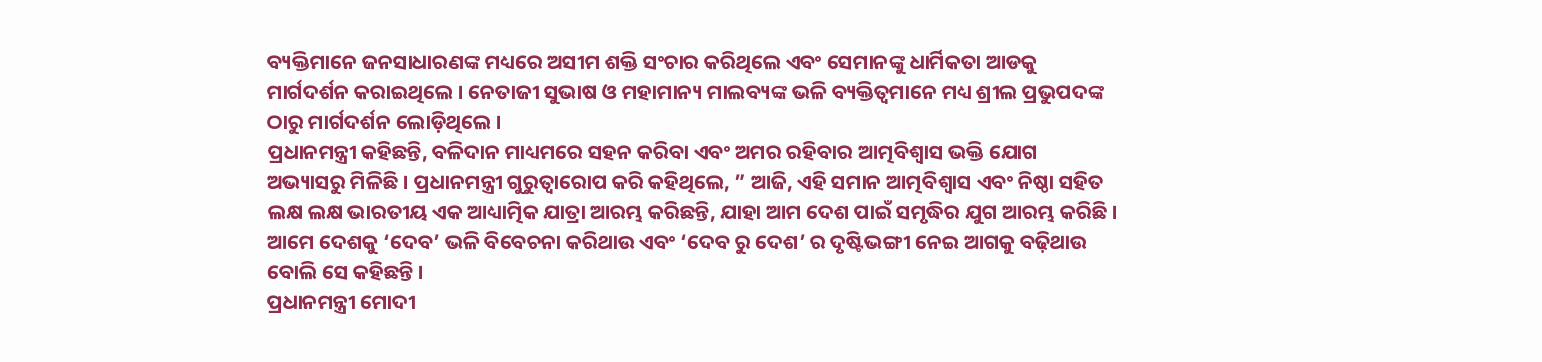ବ୍ୟକ୍ତିମାନେ ଜନସାଧାରଣଙ୍କ ମଧ୍ୟରେ ଅସୀମ ଶକ୍ତି ସଂଚାର କରିଥିଲେ ଏବଂ ସେମାନଙ୍କୁ ଧାର୍ମିକତା ଆଡକୁ ମାର୍ଗଦର୍ଶନ କରାଇଥିଲେ । ନେତାଜୀ ସୁଭାଷ ଓ ମହାମାନ୍ୟ ମାଲବ୍ୟଙ୍କ ଭଳି ବ୍ୟକ୍ତିତ୍ୱମାନେ ମଧ୍ୟ ଶ୍ରୀଲ ପ୍ରଭୁପଦଙ୍କ ଠାରୁ ମାର୍ଗଦର୍ଶନ ଲୋଡ଼ିଥିଲେ ।
ପ୍ରଧାନମନ୍ତ୍ରୀ କହିଛନ୍ତି, ବଳିଦାନ ମାଧ୍ୟମରେ ସହନ କରିବା ଏବଂ ଅମର ରହିବାର ଆତ୍ମବିଶ୍ୱାସ ଭକ୍ତି ଯୋଗ ଅଭ୍ୟାସରୁ ମିଳିଛି । ପ୍ରଧାନମନ୍ତ୍ରୀ ଗୁରୁତ୍ୱାରୋପ କରି କହିଥିଲେ, ” ଆଜି, ଏହି ସମାନ ଆତ୍ମବିଶ୍ୱାସ ଏବଂ ନିଷ୍ଠା ସହିତ ଲକ୍ଷ ଲକ୍ଷ ଭାରତୀୟ ଏକ ଆଧ୍ୟାତ୍ମିକ ଯାତ୍ରା ଆରମ୍ଭ କରିଛନ୍ତି, ଯାହା ଆମ ଦେଶ ପାଇଁ ସମୃଦ୍ଧିର ଯୁଗ ଆରମ୍ଭ କରିଛି । ଆମେ ଦେଶକୁ ‘ଦେବ’ ଭଳି ବିବେଚନା କରିଥାଉ ଏବଂ ‘ଦେବ ରୁ ଦେଶ’ ର ଦୃଷ୍ଟିଭଙ୍ଗୀ ନେଇ ଆଗକୁ ବଢ଼ିଥାଉ ବୋଲି ସେ କହିଛନ୍ତି ।
ପ୍ରଧାନମନ୍ତ୍ରୀ ମୋଦୀ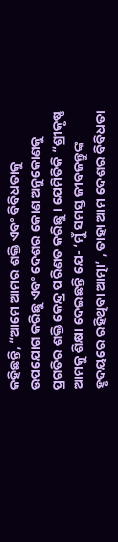କହିଛନ୍ତି, “ଆମେ ଆମର ଶକ୍ତି ଏବଂ ବିବିଧତାକୁ ଉପଯୋଗ କରିଛୁ ଏବଂ ଦେଶର କୋଣ ଅନୁକୋଣକୁ ପ୍ରଗତିର ଶକ୍ତି କେନ୍ଦ୍ର ପରିଣତ କରିଛୁ । ଯେମିତିକି “ଶ୍ରୀକୃଷ୍ଣ ଆମକୁ ଶିକ୍ଷା ଦେଇଛନ୍ତି ଯେ- ‘ମୁଁ ସମସ୍ତ ଜୀବଜନ୍ତୁଙ୍କ ହୃଦୟରେ ରହିଥିବା ଆତ୍ମା’ , ତାହା ଆମ ଦେଶର ବିବିଧତା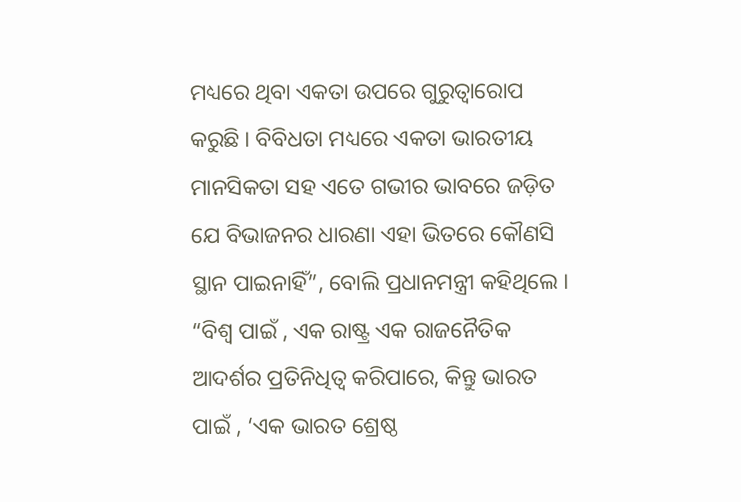ମଧ୍ୟରେ ଥିବା ଏକତା ଉପରେ ଗୁରୁତ୍ୱାରୋପ କରୁଛି । ବିବିଧତା ମଧ୍ୟରେ ଏକତା ଭାରତୀୟ ମାନସିକତା ସହ ଏତେ ଗଭୀର ଭାବରେ ଜଡ଼ିତ ଯେ ବିଭାଜନର ଧାରଣା ଏହା ଭିତରେ କୌଣସି ସ୍ଥାନ ପାଇନାହିଁ”, ବୋଲି ପ୍ରଧାନମନ୍ତ୍ରୀ କହିଥିଲେ ।
“ବିଶ୍ୱ ପାଇଁ , ଏକ ରାଷ୍ଟ୍ର ଏକ ରାଜନୈତିକ ଆଦର୍ଶର ପ୍ରତିନିଧିତ୍ୱ କରିପାରେ, କିନ୍ତୁ ଭାରତ ପାଇଁ , ‘ଏକ ଭାରତ ଶ୍ରେଷ୍ଠ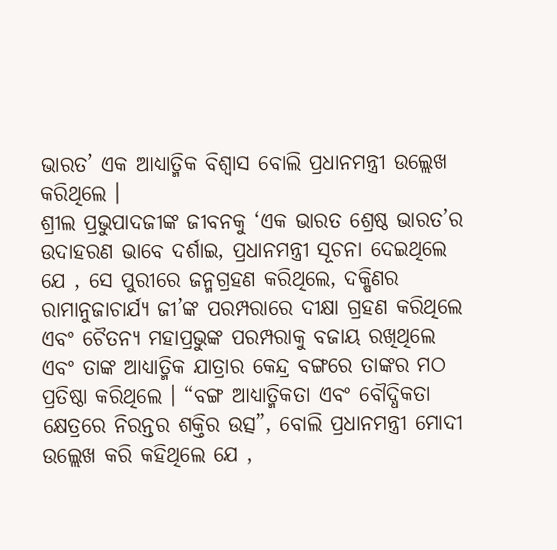ଭାରତ’ ଏକ ଆଧ୍ୟାତ୍ମିକ ବିଶ୍ୱାସ ବୋଲି ପ୍ରଧାନମନ୍ତ୍ରୀ ଉଲ୍ଲେଖ କରିଥିଲେ ।
ଶ୍ରୀଲ ପ୍ରଭୁପାଦଜୀଙ୍କ ଜୀବନକୁ ‘ଏକ ଭାରତ ଶ୍ରେଷ୍ଠ ଭାରତ’ର ଉଦାହରଣ ଭାବେ ଦର୍ଶାଇ, ପ୍ରଧାନମନ୍ତ୍ରୀ ସୂଚନା ଦେଇଥିଲେ ଯେ , ସେ ପୁରୀରେ ଜନ୍ମଗ୍ରହଣ କରିଥିଲେ, ଦକ୍ଷିଣର ରାମାନୁଜାଚାର୍ଯ୍ୟ ଜୀ’ଙ୍କ ପରମ୍ପରାରେ ଦୀକ୍ଷା ଗ୍ରହଣ କରିଥିଲେ ଏବଂ ଚୈତନ୍ୟ ମହାପ୍ରଭୁଙ୍କ ପରମ୍ପରାକୁ ବଜାୟ ରଖିଥିଲେ ଏବଂ ତାଙ୍କ ଆଧ୍ୟାତ୍ମିକ ଯାତ୍ରାର କେନ୍ଦ୍ର ବଙ୍ଗରେ ତାଙ୍କର ମଠ ପ୍ରତିଷ୍ଠା କରିଥିଲେ । “ବଙ୍ଗ ଆଧ୍ୟାତ୍ମିକତା ଏବଂ ବୌଦ୍ଧିକତା କ୍ଷେତ୍ରରେ ନିରନ୍ତର ଶକ୍ତିର ଉତ୍ସ”, ବୋଲି ପ୍ରଧାନମନ୍ତ୍ରୀ ମୋଦୀ ଉଲ୍ଲେଖ କରି କହିଥିଲେ ଯେ ,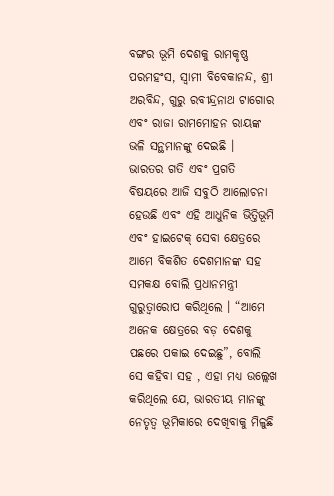ବଙ୍ଗର ଭୂମି ଦେଶକୁ ରାମକୃଷ୍ଣ ପରମହଂସ, ସ୍ୱାମୀ ବିବେକାନନ୍ଦ, ଶ୍ରୀ ଅରବିନ୍ଦ, ଗୁରୁ ରବୀନ୍ଦ୍ରନାଥ ଟାଗୋର ଏବଂ ରାଜା ରାମମୋହନ ରାୟଙ୍କ ଭଳି ସନ୍ଥମାନଙ୍କୁ ଦେଇଛି ।
ଭାରତର ଗତି ଏବଂ ପ୍ରଗତି ବିଷୟରେ ଆଜି ସବୁଠି ଆଲୋଚନା ହେଉଛି ଏବଂ ଏହି ଆଧୁନିକ ଭିତ୍ତିଭୂମି ଏବଂ ହାଇଟେକ୍ ସେବା କ୍ଷେତ୍ରରେ ଆମେ ବିକଶିତ ଦେଶମାନଙ୍କ ସହ ସମକକ୍ଷ ବୋଲି ପ୍ରଧାନମନ୍ତ୍ରୀ ଗୁରୁତ୍ୱାରୋପ କରିଥିଲେ । “ଆମେ ଅନେକ କ୍ଷେତ୍ରରେ ବଡ଼ ଦେଶକୁ ପଛରେ ପକାଇ ଦେଇଛୁ”, ବୋଲି ସେ କହିବା ସହ , ଏହା ମଧ୍ୟ ଉଲ୍ଲେଖ କରିଥିଲେ ଯେ, ଭାରତୀୟ ମାନଙ୍କୁ ନେତୃତ୍ୱ ଭୂମିକାରେ ଦେଖିବାକୁ ମିଳୁଛି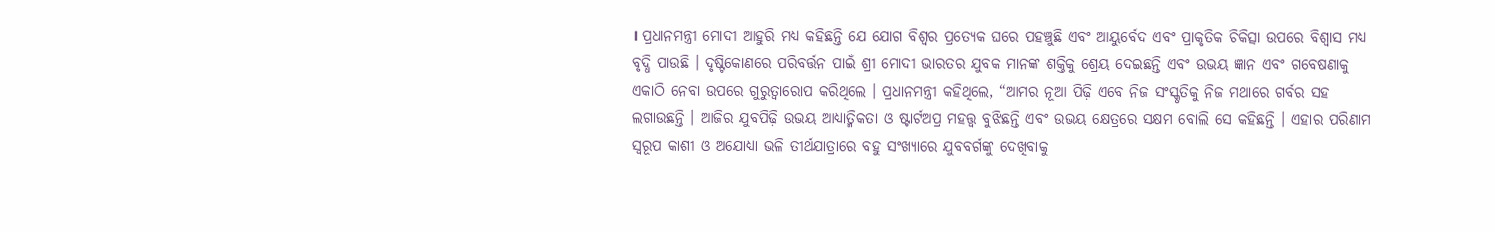। ପ୍ରଧାନମନ୍ତ୍ରୀ ମୋଦୀ ଆହୁରି ମଧ୍ୟ କହିଛନ୍ତି ଯେ ଯୋଗ ବିଶ୍ୱର ପ୍ରତ୍ୟେକ ଘରେ ପହଞ୍ଚୁଛି ଏବଂ ଆୟୁର୍ବେଦ ଏବଂ ପ୍ରାକୃତିକ ଚିକିତ୍ସା ଉପରେ ବିଶ୍ୱାସ ମଧ୍ୟ ବୃଦ୍ଧି ପାଉଛି । ଦୃଷ୍ଟିକୋଣରେ ପରିବର୍ତ୍ତନ ପାଇଁ ଶ୍ରୀ ମୋଦୀ ଭାରତର ଯୁବକ ମାନଙ୍କ ଶକ୍ତିକୁ ଶ୍ରେୟ ଦେଇଛନ୍ତି ଏବଂ ଉଭୟ ଜ୍ଞାନ ଏବଂ ଗବେଷଣାକୁ ଏକାଠି ନେବା ଉପରେ ଗୁରୁତ୍ୱାରୋପ କରିଥିଲେ । ପ୍ରଧାନମନ୍ତ୍ରୀ କହିଥିଲେ, “ଆମର ନୂଆ ପିଢ଼ି ଏବେ ନିଜ ସଂସ୍କୃତିକୁ ନିଜ ମଥାରେ ଗର୍ବର ସହ ଲଗାଉଛନ୍ତି । ଆଜିର ଯୁବପିଢ଼ି ଉଭୟ ଆଧ୍ୟାତ୍ମିକତା ଓ ଷ୍ଟାର୍ଟଅପ୍ର ମହତ୍ତ୍ୱ ବୁଝିଛନ୍ତି ଏବଂ ଉଭୟ କ୍ଷେତ୍ରରେ ସକ୍ଷମ ବୋଲି ସେ କହିଛନ୍ତି । ଏହାର ପରିଣାମ ସ୍ୱରୂପ କାଶୀ ଓ ଅଯୋଧ୍ୟା ଭଳି ତୀର୍ଥଯାତ୍ରାରେ ବହୁ ସଂଖ୍ୟାରେ ଯୁବବର୍ଗଙ୍କୁ ଦେଖିବାକୁ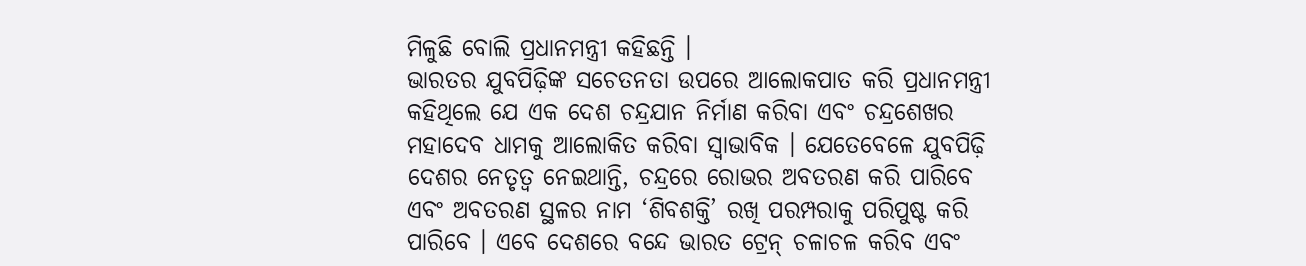ମିଳୁଛି ବୋଲି ପ୍ରଧାନମନ୍ତ୍ରୀ କହିଛନ୍ତି ।
ଭାରତର ଯୁବପିଢ଼ିଙ୍କ ସଚେତନତା ଉପରେ ଆଲୋକପାତ କରି ପ୍ରଧାନମନ୍ତ୍ରୀ କହିଥିଲେ ଯେ ଏକ ଦେଶ ଚନ୍ଦ୍ରଯାନ ନିର୍ମାଣ କରିବା ଏବଂ ଚନ୍ଦ୍ରଶେଖର ମହାଦେବ ଧାମକୁ ଆଲୋକିତ କରିବା ସ୍ୱାଭାବିକ । ଯେତେବେଳେ ଯୁବପିଢ଼ି ଦେଶର ନେତୃତ୍ୱ ନେଇଥାନ୍ତି, ଚନ୍ଦ୍ରରେ ରୋଭର ଅବତରଣ କରି ପାରିବେ ଏବଂ ଅବତରଣ ସ୍ଥଳର ନାମ ‘ଶିବଶକ୍ତି’ ରଖି ପରମ୍ପରାକୁ ପରିପୁଷ୍ଟ କରି ପାରିବେ । ଏବେ ଦେଶରେ ବନ୍ଦେ ଭାରତ ଟ୍ରେନ୍ ଚଳାଚଳ କରିବ ଏବଂ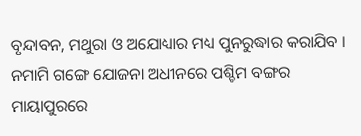ବୃନ୍ଦାବନ, ମଥୁରା ଓ ଅଯୋଧ୍ୟାର ମଧ୍ୟ ପୁନରୁଦ୍ଧାର କରାଯିବ । ନମାମି ଗଙ୍ଗେ ଯୋଜନା ଅଧୀନରେ ପଶ୍ଚିମ ବଙ୍ଗର ମାୟାପୁରରେ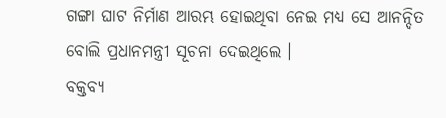ଗଙ୍ଗା ଘାଟ ନିର୍ମାଣ ଆରମ୍ଭ ହୋଇଥିବା ନେଇ ମଧ୍ୟ ସେ ଆନନ୍ଦିତ ବୋଲି ପ୍ରଧାନମନ୍ତ୍ରୀ ସୂଚନା ଦେଇଥିଲେ ।
ବକ୍ତବ୍ୟ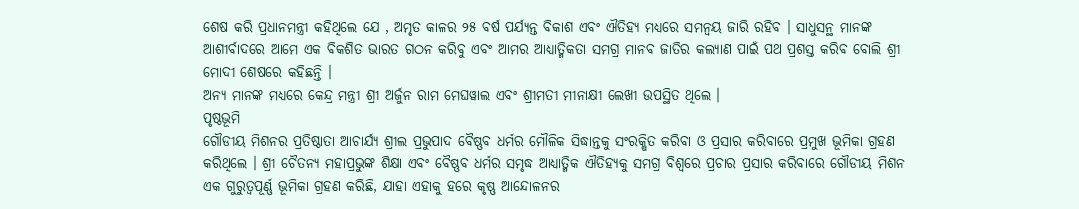ଶେଷ କରି ପ୍ରଧାନମନ୍ତ୍ରୀ କହିଥିଲେ ଯେ , ଅମୃତ କାଳର ୨୫ ବର୍ଷ ପର୍ଯ୍ୟନ୍ତ ବିକାଶ ଏବଂ ଐତିହ୍ୟ ମଧ୍ୟରେ ସମନ୍ୱୟ ଜାରି ରହିବ । ସାଧୁସନ୍ଥ ମାନଙ୍କ ଆଶୀର୍ବାଦରେ ଆମେ ଏକ ବିକଶିତ ଭାରତ ଗଠନ କରିବୁ ଏବଂ ଆମର ଆଧ୍ୟାତ୍ମିକତା ସମଗ୍ର ମାନବ ଜାତିର କଲ୍ୟାଣ ପାଇଁ ପଥ ପ୍ରଶସ୍ତ କରିବ ବୋଲି ଶ୍ରୀ ମୋଦୀ ଶେଷରେ କହିଛନ୍ତି ।
ଅନ୍ୟ ମାନଙ୍କ ମଧ୍ୟରେ କେନ୍ଦ୍ର ମନ୍ତ୍ରୀ ଶ୍ରୀ ଅର୍ଜୁନ ରାମ ମେଘୱାଲ ଏବଂ ଶ୍ରୀମତୀ ମୀନାକ୍ଷୀ ଲେଖୀ ଉପସ୍ଥିତ ଥିଲେ ।
ପୃଷ୍ଠଭୂମି
ଗୌଡୀୟ ମିଶନର ପ୍ରତିଷ୍ଠାତା ଆଚାର୍ଯ୍ୟ ଶ୍ରୀଲ ପ୍ରଭୁପାଦ ବୈଷ୍ଣବ ଧର୍ମର ମୌଳିକ ସିଦ୍ଧାନ୍ତକୁ ସଂରକ୍ଷିତ କରିବା ଓ ପ୍ରସାର କରିବାରେ ପ୍ରମୁଖ ଭୂମିକା ଗ୍ରହଣ କରିଥିଲେ । ଶ୍ରୀ ଚୈତନ୍ୟ ମହାପ୍ରଭୁଙ୍କ ଶିକ୍ଷା ଏବଂ ବୈଷ୍ଣବ ଧର୍ମର ସମୃଦ୍ଧ ଆଧ୍ୟାତ୍ମିକ ଐତିହ୍ୟକୁ ସମଗ୍ର ବିଶ୍ୱରେ ପ୍ରଚାର ପ୍ରସାର କରିବାରେ ଗୌଡୀୟ ମିଶନ ଏକ ଗୁରୁତ୍ୱପୂର୍ଣ୍ଣ ଭୂମିକା ଗ୍ରହଣ କରିଛି, ଯାହା ଏହାକୁ ହରେ କୃଷ୍ଣ ଆନ୍ଦୋଳନର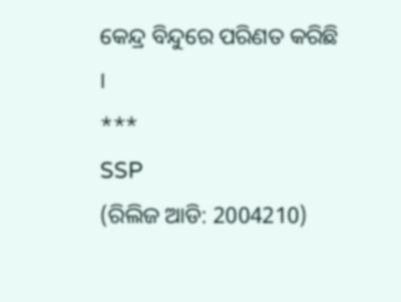କେନ୍ଦ୍ର ବିନ୍ଦୁରେ ପରିଣତ କରିଛି ।
***
SSP
(ରିଲିଜ ଆଡି: 2004210)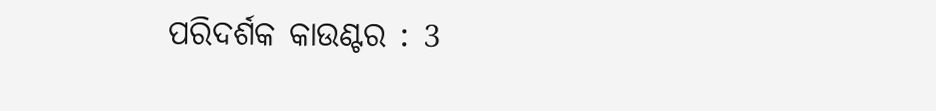ପରିଦର୍ଶକ କାଉଣ୍ଟର : 3